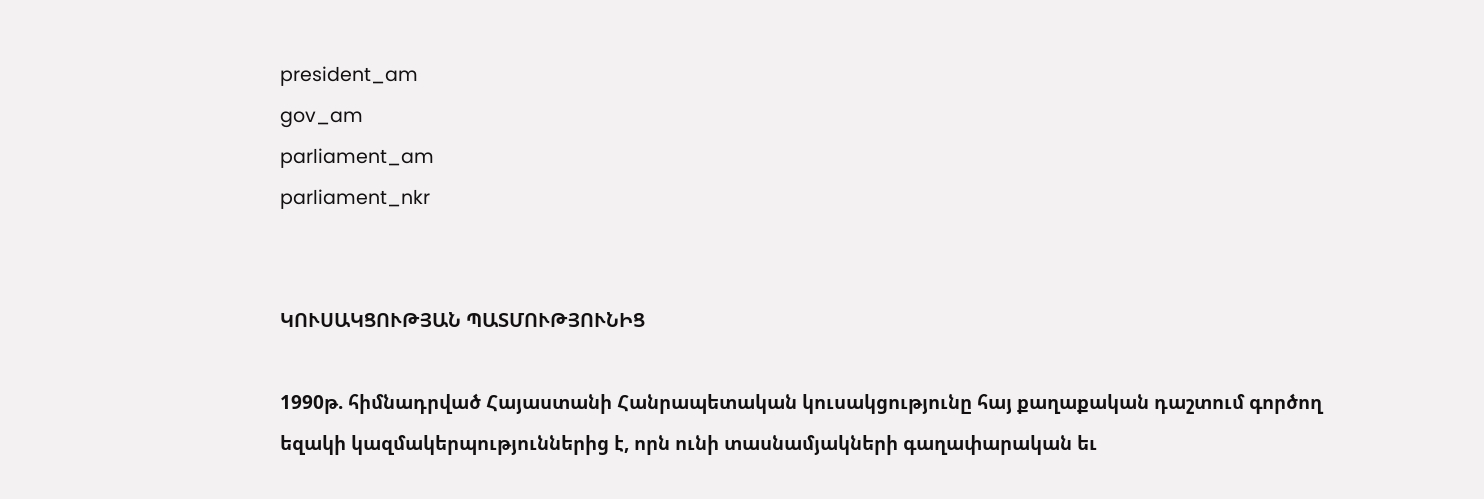president_am
gov_am
parliament_am
parliament_nkr


ԿՈՒՍԱԿՑՈՒԹՅԱՆ ՊԱՏՄՈՒԹՅՈՒՆԻՑ

1990թ. հիմնադրված Հայաստանի Հանրապետական կուսակցությունը հայ քաղաքական դաշտում գործող եզակի կազմակերպություններից է, որն ունի տասնամյակների գաղափարական եւ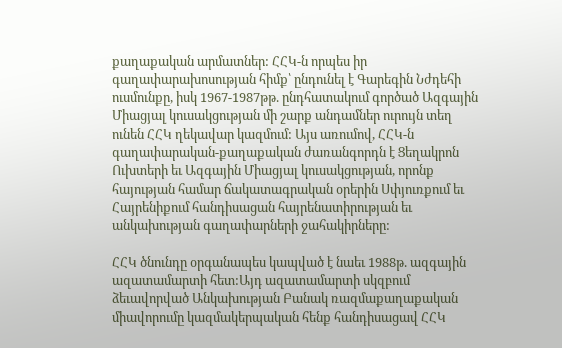քաղաքական արմատներ: ՀՀԿ-ն որպես իր գաղափարախոսության հիմք՝ ընդունել է Գարեգին Նժդեհի ուսմունքը, իսկ 1967-1987թթ. ընդհատակում գործած Ազգային Միացյալ կուսակցության մի շարք անդամներ ուրույն տեղ ունեն ՀՀԿ ղեկավար կազմում: Այս առումով, ՀՀԿ-ն գաղափարական-քաղաքական ժառանգորդն է Ցեղակրոն Ուխտերի եւ Ազգային Միացյալ կուսակցության, որոնք հայության համար ճակատագրական օրերին Սփյուռքում եւ Հայրենիքում հանդիսացան հայրենատիրության եւ անկախության գաղափարների ջահակիրները:

ՀՀԿ ծնունդը օրգանապես կապված է նաեւ 1988թ. ազգային ազատամարտի հետ:Այդ ազատամարտի սկզբում ձեւավորված Անկախության Բանակ ռազմաքաղաքական միավորումը կազմակերպական հենք հանդիսացավ ՀՀԿ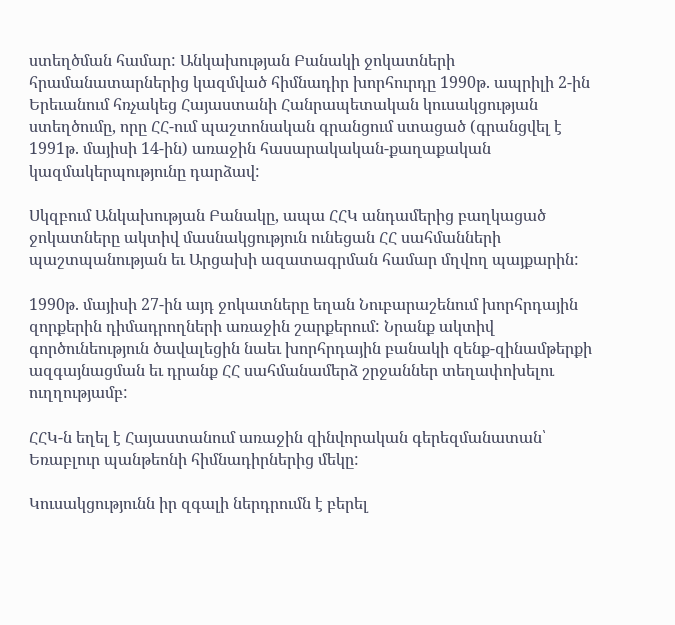ստեղծման համար: Անկախության Բանակի ջոկատների հրամանատարներից կազմված հիմնադիր խորհուրդը 1990թ. ապրիլի 2-ին Երեւանում հռչակեց Հայաստանի Հանրապետական կուսակցության ստեղծումը, որը ՀՀ-ում պաշտոնական գրանցում ստացած (գրանցվել է 1991թ. մայիսի 14-ին) առաջին հասարակական-քաղաքական կազմակերպությունը դարձավ:

Սկզբում Անկախության Բանակը, ապա ՀՀԿ անդամերից բաղկացած ջոկատները ակտիվ մասնակցություն ունեցան ՀՀ սահմանների պաշտպանության եւ Արցախի ազատագրման համար մղվող պայքարին:

1990թ. մայիսի 27-ին այդ ջոկատները եղան Նուբարաշենում խորհրդային զորքերին դիմադրողների առաջին շարքերում: Նրանք ակտիվ գործունեություն ծավալեցին նաեւ խորհրդային բանակի զենք-զինամթերքի ազգայնացման եւ դրանք ՀՀ սահմանամերձ շրջաններ տեղափոխելու ուղղությամբ:

ՀՀԿ-ն եղել է Հայաստանում առաջին զինվորական գերեզմանատան՝ Եռաբլուր պանթեոնի հիմնադիրներից մեկը:

Կուսակցությունն իր զգալի ներդրումն է բերել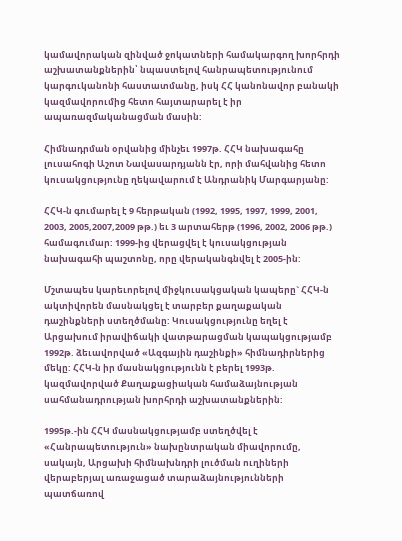կամավորական զինված ջոկատների համակարգող խորհրդի աշխատանքներին՝ նպաստելով հանրապետությունում կարգուկանոնի հաստատմանը, իսկ ՀՀ կանոնավոր բանակի կազմավորումից հետո հայտարարել է իր ապառազմականացման մասին:

Հիմնադրման օրվանից մինչեւ 1997թ. ՀՀԿ նախագահը լուսահոգի Աշոտ Նավասարդյանն էր, որի մահվանից հետո կուսակցությունը ղեկավարում է Անդրանիկ Մարգարյանը:

ՀՀԿ-ն գումարել է 9 հերթական (1992, 1995, 1997, 1999, 2001, 2003, 2005,2007,2009 թթ.) եւ 3 արտահերթ (1996, 2002, 2006 թթ.) համագումար: 1999-ից վերացվել է կուսակցության նախագահի պաշտոնը, որը վերականգնվել է 2005-ին:

Մշտապես կարեւորելով միջկուսակցական կապերը` ՀՀԿ-ն ակտիվորեն մասնակցել է տարբեր քաղաքական դաշինքների ստեղծմանը: Կուսակցությունը եղել է Արցախում իրավիճակի վատթարացման կապակցությամբ 1992թ. ձեւավորված «Ազգային դաշինքի» հիմնադիրներից մեկը: ՀՀԿ-ն իր մասնակցությունն է բերել 1993թ. կազմավորված Քաղաքացիական համաձայնության սահմանադրության խորհրդի աշխատանքներին:

1995թ.-ին ՀՀԿ մասնակցությամբ ստեղծվել է «Հանրապետություն» նախընտրական միավորումը, սակայն, Արցախի հիմնախնդրի լուծման ուղիների վերաբերյալ առաջացած տարաձայնությունների պատճառով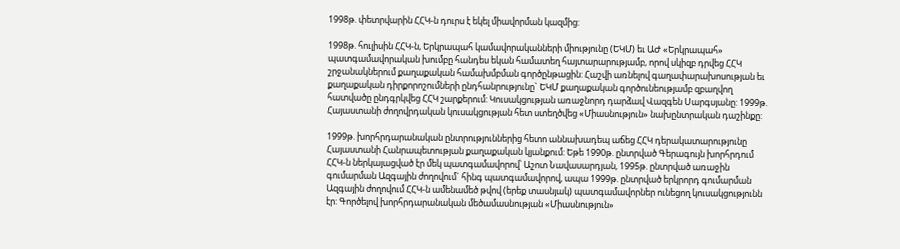1998թ. փետրվարին ՀՀԿ-ն դուրս է եկել միավորման կազմից:

1998թ. հուլիսին ՀՀԿ-ն, Երկրապահ կամավորականների միությունը (ԵԿՄ) եւ ԱԺ «Երկրապահ» պատգամավորական խումբը հանդես եկան համատեղ հայտարարությամբ, որով սկիզբ դրվեց ՀՀԿ շրջանակներում քաղաքական համախմբման գործընթացին: Հաշվի առնելով գաղափարախոսության եւ քաղաքական դիրքորոշումների ընդհանրությունը` ԵԿՄ քաղաքական գործունեությամբ զբաղվող հատվածը ընդգրկվեց ՀՀԿ շարքերում: Կուսակցության առաջնորդ դարձավ Վազգեն Սարգսյանը: 1999թ. Հայաստանի ժողովրդական կուսակցության հետ ստեղծվեց «Միասնություն» նախընտրական դաշինքը:

1999թ. խորհրդարանական ընտրություններից հետո աննախադեպ աճեց ՀՀԿ դերակատարությունը Հայաստանի Հանրապետության քաղաքական կյանքում: Եթե 1990թ. ընտրված Գերագույն խորհրդում ՀՀԿ-ն ներկայացված էր մեկ պատգամավորով՝ Աշոտ Նավասարդյան, 1995թ. ընտրված առաջին գումարման Ազգային ժողովում` հինգ պատգամավորով, ապա 1999թ. ընտրված երկրորդ գումարման Ազգային ժողովում ՀՀԿ-ն ամենամեծ թվով (երեք տասնյակ) պատգամավորներ ունեցող կուսակցությունն էր: Գործելով խորհրդարանական մեծամասնության «Միասնություն»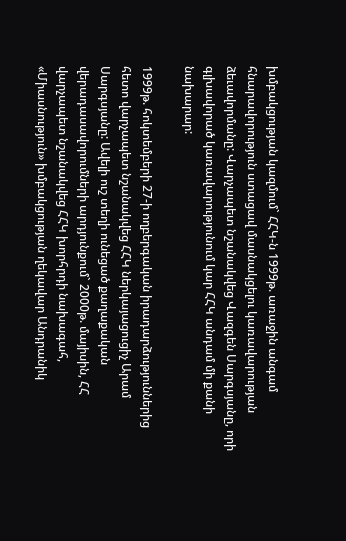խմբակցության կազմում` ՀՀԿ-ն 1999թ. առաջին անգամ հնարավորություն ստացավ մասնակցելու կառավարության ձեւավորմանը: Վարչապետ նշանակվեց Վազգեն Սարգսյանը, որի գլխավորած կառավարությունում կար ՀՀԿ անդամ մի քանի նախարար:

1999թ. հոկտեմբերի 27-ի ողբերգական իրադարձություններից հետո վարչապետ նշանակվեց ՀՀԿ ներկայացուցիչ Արամ Սարգսյանը: Ավելի ուշ տեղի ունեցած քաղաքական վերադասավորումների արդյունքում` 2000թ. մայիսին, ՀՀ վարչապետ նշանակվեց ՀՀԿ խորհրդի նախագահ, «Միասնություն» խմբակցության ղեկավար Անդրանիկ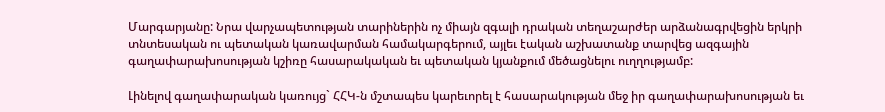Մարգարյանը: Նրա վարչապետության տարիներին ոչ միայն զգալի դրական տեղաշարժեր արձանագրվեցին երկրի տնտեսական ու պետական կառավարման համակարգերում, այլեւ էական աշխատանք տարվեց ազգային գաղափարախոսության կշիռը հասարակական եւ պետական կյանքում մեծացնելու ուղղությամբ:

Լինելով գաղափարական կառույց` ՀՀԿ-ն մշտապես կարեւորել է հասարակության մեջ իր գաղափարախոսության եւ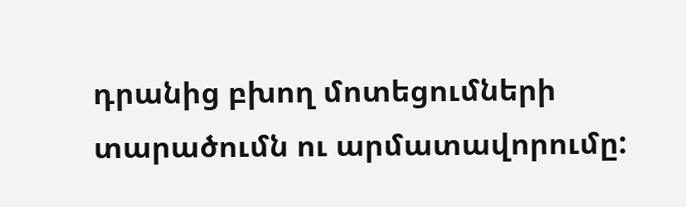դրանից բխող մոտեցումների տարածումն ու արմատավորումը: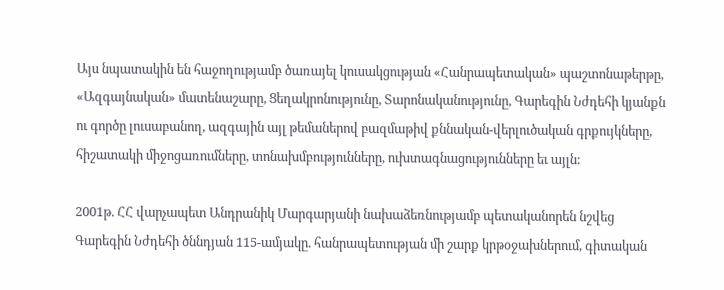Այս նպատակին են հաջողությամբ ծառայել կուսակցության «Հանրապետական» պաշտոնաթերթը, «Ազգայնական» մատենաշարը, Ցեղակրոնությունը, Տարոնականությունը, Գարեգին Նժդեհի կյանքն ու գործը լուսաբանող, ազգային այլ թեմաներով բազմաթիվ քննական-վերլուծական գրքույկները, հիշատակի միջոցառումները, տոնախմբությունները, ուխտագնացությունները եւ այլն:

2001թ. ՀՀ վարչապետ Անդրանիկ Մարգարյանի նախաձեռնությամբ պետականորեն նշվեց Գարեգին Նժդեհի ծննդյան 115-ամյակը. հանրապետության մի շարք կրթօջախներում, գիտական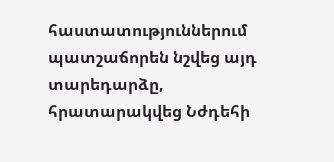հաստատություններում պատշաճորեն նշվեց այդ տարեդարձը, հրատարակվեց Նժդեհի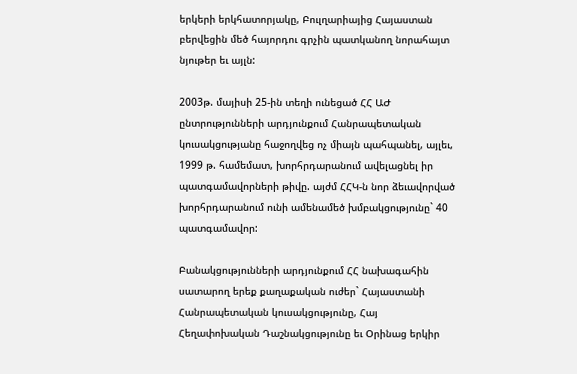երկերի երկհատորյակը, Բուլղարիայից Հայաստան բերվեցին մեծ հայորդու գրչին պատկանող նորահայտ նյութեր եւ այլն:

2003թ. մայիսի 25-ին տեղի ունեցած ՀՀ ԱԺ ընտրությունների արդյունքում Հանրապետական կուսակցությանը հաջողվեց ոչ միայն պահպանել, այլեւ, 1999 թ. համեմատ, խորհրդարանում ավելացնել իր պատգամավորների թիվը. այժմ ՀՀԿ-ն նոր ձեւավորված խորհրդարանում ունի ամենամեծ խմբակցությունը` 40 պատգամավոր:

Բանակցությունների արդյունքում ՀՀ նախագահին սատարող երեք քաղաքական ուժեր` Հայաստանի Հանրապետական կուսակցությունը, Հայ Հեղափոխական Դաշնակցությունը եւ Օրինաց երկիր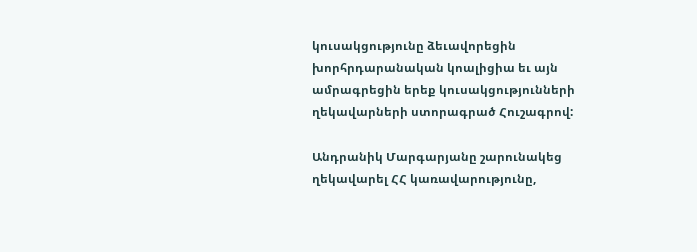կուսակցությունը ձեւավորեցին խորհրդարանական կոալիցիա եւ այն ամրագրեցին երեք կուսակցությունների ղեկավարների ստորագրած Հուշագրով:

Անդրանիկ Մարգարյանը շարունակեց ղեկավարել ՀՀ կառավարությունը,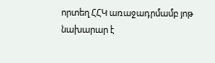որտեղ ՀՀԿ առաջադրմամբ յոթ նախարար է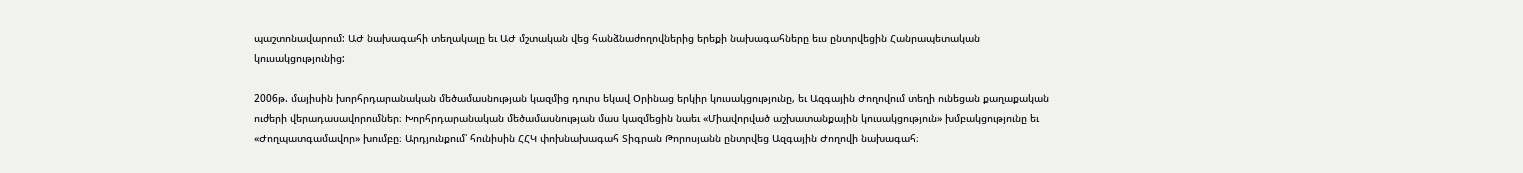պաշտոնավարում: ԱԺ նախագահի տեղակալը եւ ԱԺ մշտական վեց հանձնաժողովներից երեքի նախագահները եւս ընտրվեցին Հանրապետական կուսակցությունից:

2006թ. մայիսին խորհրդարանական մեծամասնության կազմից դուրս եկավ Օրինաց երկիր կուսակցությունը, եւ Ազգային Ժողովում տեղի ունեցան քաղաքական ուժերի վերադասավորումներ։ Խորհրդարանական մեծամասնության մաս կազմեցին նաեւ «Միավորված աշխատանքային կուսակցություն» խմբակցությունը եւ «Ժողպատգամավոր» խումբը։ Արդյունքում՝ հունիսին ՀՀԿ փոխնախագահ Տիգրան Թորոսյանն ընտրվեց Ազգային Ժողովի նախագահ։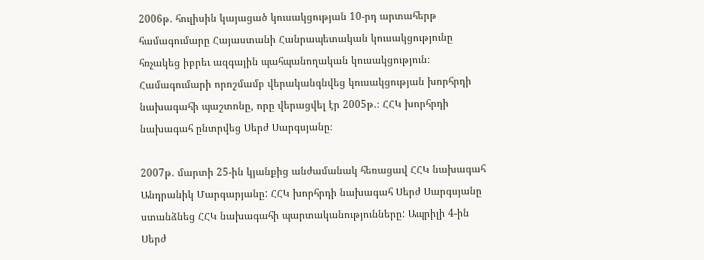2006թ. հուլիսին կայացած կուսակցության 10-րդ արտահերթ համագումարը Հայաստանի Հանրապետական կուսակցությունը հռչակեց իբրեւ ազգային պահպանողական կուսակցություն։ Համագումարի որոշմամբ վերականգնվեց կուսակցության խորհրդի նախագահի պաշտոնը, որը վերացվել էր 2005թ.։ ՀՀԿ խորհրդի նախագահ ընտրվեց Սերժ Սարգսյանը։

2007թ. մարտի 25-ին կյանքից անժամանակ հեռացավ ՀՀԿ նախագահ Անդրանիկ Մարգարյանը: ՀՀԿ խորհրդի նախագահ Սերժ Սարգսյանը ստանձնեց ՀՀԿ նախագահի պարտականությունները: Ապրիլի 4-ին Սերժ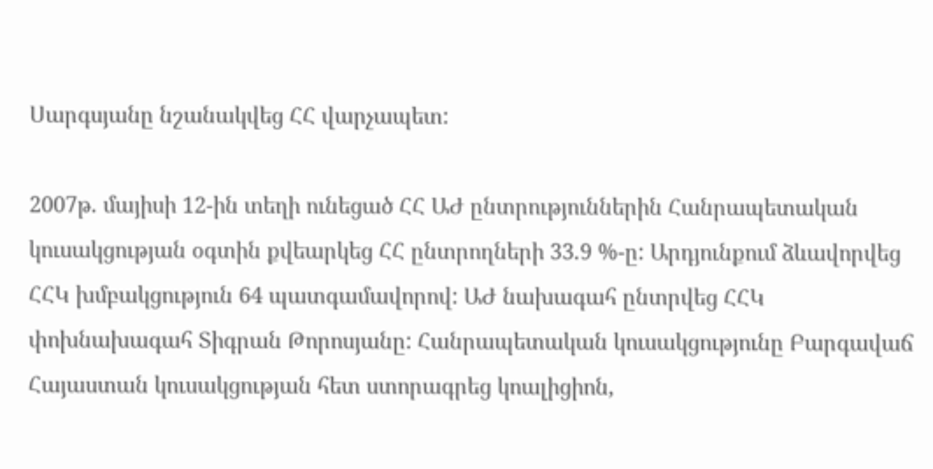Սարգսյանը նշանակվեց ՀՀ վարչապետ:

2007թ. մայիսի 12-ին տեղի ունեցած ՀՀ ԱԺ ընտրություններին Հանրապետական կուսակցության օգտին քվեարկեց ՀՀ ընտրողների 33.9 %-ը: Արդյունքում ձևավորվեց ՀՀԿ խմբակցություն 64 պատգամավորով: ԱԺ նախագահ ընտրվեց ՀՀԿ փոխնախագահ Տիգրան Թորոսյանը: Հանրապետական կուսակցությունը Բարգավաճ Հայաստան կուսակցության հետ ստորագրեց կոալիցիոն,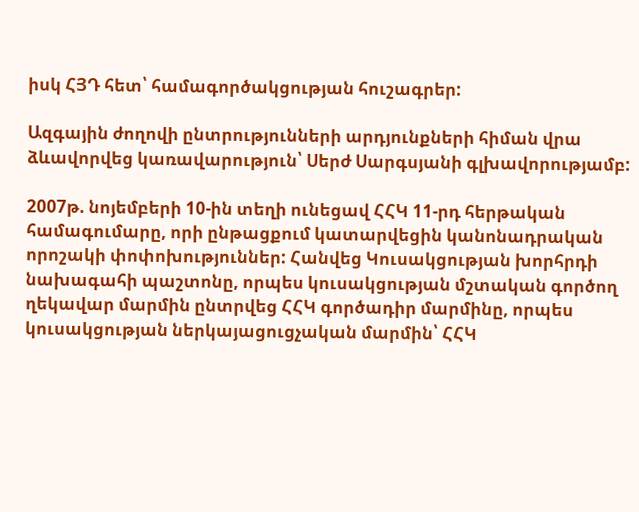իսկ ՀՅԴ հետ՝ համագործակցության հուշագրեր:

Ազգային ժողովի ընտրությունների արդյունքների հիման վրա ձևավորվեց կառավարություն՝ Սերժ Սարգսյանի գլխավորությամբ:

2007թ. նոյեմբերի 10-ին տեղի ունեցավ ՀՀԿ 11-րդ հերթական համագումարը, որի ընթացքում կատարվեցին կանոնադրական որոշակի փոփոխություններ: Հանվեց Կուսակցության խորհրդի նախագահի պաշտոնը, որպես կուսակցության մշտական գործող ղեկավար մարմին ընտրվեց ՀՀԿ գործադիր մարմինը, որպես կուսակցության ներկայացուցչական մարմին՝ ՀՀԿ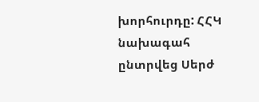խորհուրդը: ՀՀԿ նախագահ ընտրվեց Սերժ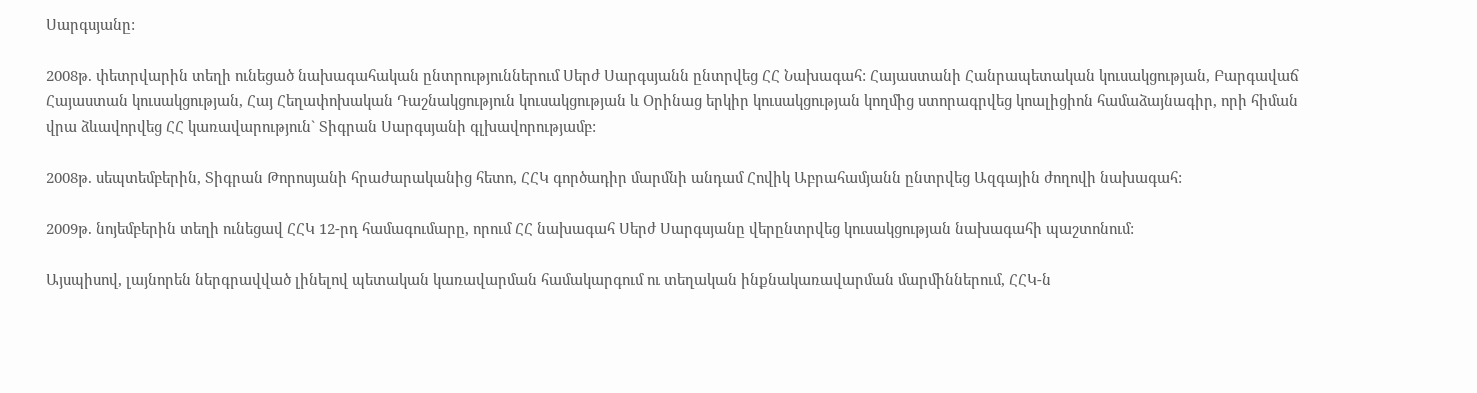Սարգսյանը:

2008թ. փետրվարին տեղի ունեցած նախագահական ընտրություններում Սերժ Սարգսյանն ընտրվեց ՀՀ Նախագահ: Հայաստանի Հանրապետական կուսակցության, Բարգավաճ Հայաստան կուսակցության, Հայ Հեղափոխական Դաշնակցություն կուսակցության և Օրինաց երկիր կուսակցության կողմից ստորագրվեց կոալիցիոն համաձայնագիր, որի հիման վրա ձևավորվեց ՀՀ կառավարություն` Տիգրան Սարգսյանի գլխավորությամբ:

2008թ. սեպտեմբերին, Տիգրան Թորոսյանի հրաժարականից հետո, ՀՀԿ գործադիր մարմնի անդամ Հովիկ Աբրահամյանն ընտրվեց Ազգային ժողովի նախագահ:

2009թ. նոյեմբերին տեղի ունեցավ ՀՀԿ 12-րդ համագումարը, որում ՀՀ նախագահ Սերժ Սարգսյանը վերընտրվեց կուսակցության նախագահի պաշտոնում:

Այսպիսով, լայնորեն ներգրավված լինելով պետական կառավարման համակարգում ու տեղական ինքնակառավարման մարմիններում, ՀՀԿ-ն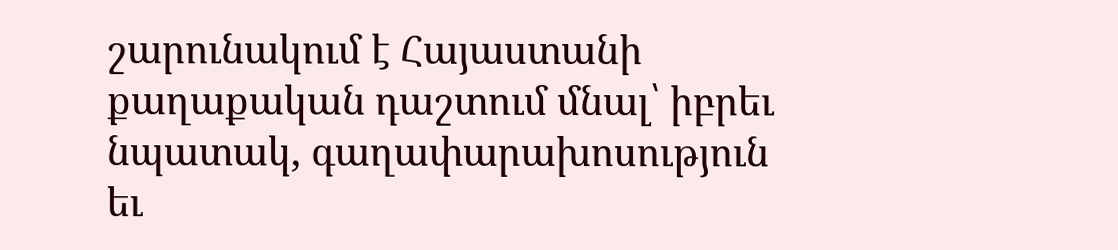շարունակում է Հայաստանի քաղաքական դաշտում մնալ՝ իբրեւ նպատակ, գաղափարախոսություն եւ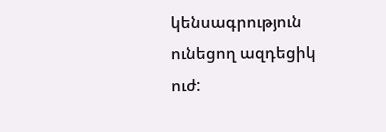կենսագրություն ունեցող ազդեցիկ ուժ: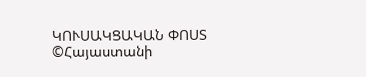ԿՈՒՍԱԿՑԱԿԱՆ ՓՈՍՏ ©Հայաստանի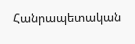Հանրապետական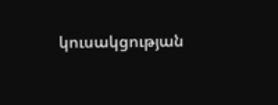կուսակցության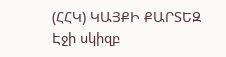(ՀՀԿ) ԿԱՅՔԻ ՔԱՐՏԵԶ
Էջի սկիզբ